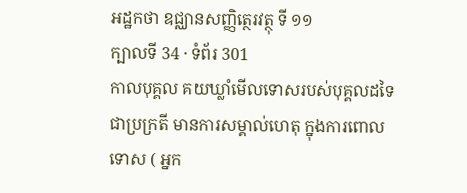អដ្ឋកថា ឧជ្ឈានសញ្ញិត្ថេរវត្ថុ ទី ១១
ក្បាលទី 34 · ទំព័រ 301
កាលបុគ្គល គយឃ្លាំមើលទោសរបស់បុគ្គលដទៃជាប្រក្រតី មានការសម្គាល់ហេតុ ក្នុងការពោលទោស ( អ្នក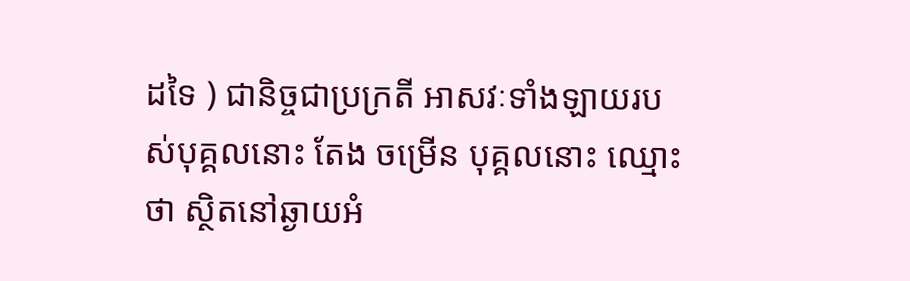ដទៃ ) ជានិច្ចជាប្រក្រតី អាសវៈទាំងឡាយរបស់បុគ្គលនោះ តែង ចម្រើន បុគ្គលនោះ ឈ្មោះថា ស្ថិតនៅឆ្ងាយអំ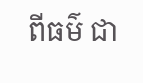ពីធម៌ ជា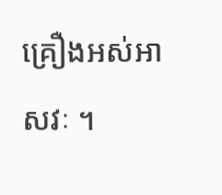គ្រឿងអស់អាសវៈ ។